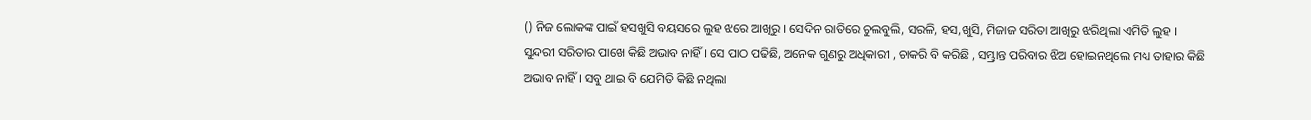() ନିଜ ଲୋକଙ୍କ ପାଇଁ ହସଖୁସି ବୟସରେ ଲୁହ ଝରେ ଆଖିରୁ । ସେଦିନ ରାତିରେ ଚୁଲବୁଲି, ସରଳି, ହସ,ଖୁସି, ମିଜାଜ ସରିତା ଆଖିରୁ ଝରିଥିଲା ଏମିତି ଲୁହ । ସୁନ୍ଦରୀ ସରିତାର ପାଖେ କିଛି ଅଭାବ ନାହିଁ । ସେ ପାଠ ପଢିଛି, ଅନେକ ଗୁଣରୁ ଅଧିକାରୀ , ଚାକରି ବି କରିଛି , ସମ୍ଭ୍ରାନ୍ତ ପରିବାର ଝିଅ ହୋଇନଥିଲେ ମଧ୍ୟ ତାହାର କିଛି ଅଭାବ ନାହିଁ । ସବୁ ଥାଇ ବି ଯେମିତି କିଛି ନଥିଲା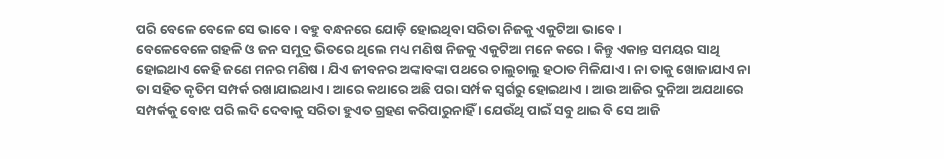ପରି ବେଳେ ବେଳେ ସେ ଭାବେ । ବହୁ ବନ୍ଧନରେ ଯୋଡ଼ି ହୋଇଥିବା ସରିତା ନିଜକୁ ଏକୁଟିଆ ଭାବେ ।
ବେଳେବେଳେ ଗହଳି ଓ ଜନ ସମୁଦ୍ର ଭିତରେ ଥିଲେ ମଧ୍ୟ ମଣିଷ ନିଜକୁ ଏକୁଟିଆ ମନେ କରେ । କିନ୍ତୁ ଏକାନ୍ତ ସମୟର ସାଥି ହୋଇଥାଏ କେହି ଜଣେ ମନର ମଣିଷ । ଯିଏ ଜୀବନର ଅଙ୍କାବଙ୍କା ପଥରେ ଚାଲୁଚାଲୁ ହଠାତ ମିଳିଯାଏ । ନା ତାକୁ ଖୋଜାଯାଏ ନା ତା ସହିତ କୃତିମ ସମ୍ପର୍କ ରଖାଯାଇଥାଏ । ଆରେ କଥାରେ ଅଛି ପରା ସର୍ମ୍ପକ ସ୍ୱର୍ଗରୁ ହୋଇଥାଏ । ଆଉ ଆଜିର ଦୁନିଆ ଅଯଥାରେ ସମ୍ପର୍କକୁ ବୋଝ ପରି ଲଦି ଦେବାକୁ ସରିତା ହୁଏତ ଗ୍ରହଣ କରିପାରୁନାହିଁ । ଯେଉଁଥି ପାଇଁ ସବୁ ଥାଇ ବି ସେ ଆଜି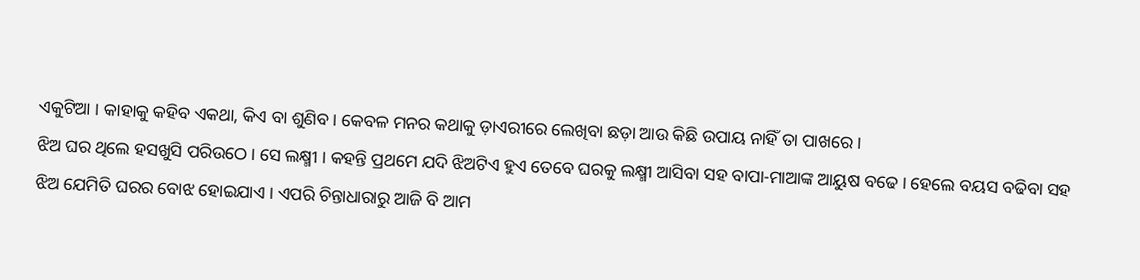ଏକୁଟିଆ । କାହାକୁ କହିବ ଏକଥା, କିଏ ବା ଶୁଣିବ । କେବଳ ମନର କଥାକୁ ଡ଼ାଏରୀରେ ଲେଖିବା ଛଡ଼ା ଆଉ କିଛି ଉପାୟ ନାହିଁ ତା ପାଖରେ ।
ଝିଅ ଘର ଥିଲେ ହସଖୁସି ପରିଉଠେ । ସେ ଲକ୍ଷ୍ମୀ । କହନ୍ତି ପ୍ରଥମେ ଯଦି ଝିଅଟିଏ ହୁଏ ତେବେ ଘରକୁ ଲକ୍ଷ୍ମୀ ଆସିବା ସହ ବାପା-ମାଆଙ୍କ ଆୟୁଷ ବଢେ । ହେଲେ ବୟସ ବଢିବା ସହ ଝିଅ ଯେମିତି ଘରର ବୋଝ ହୋଇଯାଏ । ଏପରି ଚିନ୍ତାଧାରାରୁ ଆଜି ବି ଆମ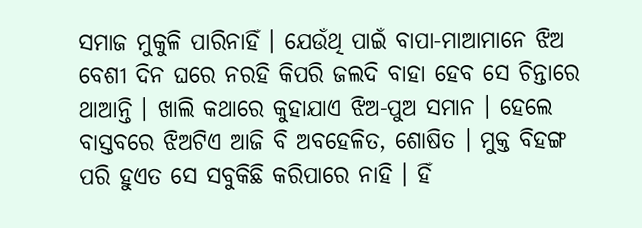ସମାଜ ମୁକୁଳି ପାରିନାହିଁ । ଯେଉଁଥି ପାଇଁ ବାପା-ମାଆମାନେ ଝିଅ ବେଶୀ ଦିନ ଘରେ ନରହି କିପରି ଜଲଦି ବାହା ହେବ ସେ ଚିନ୍ତାରେ ଥାଆନ୍ତି । ଖାଲି କଥାରେ କୁହାଯାଏ ଝିଅ-ପୁଅ ସମାନ । ହେଲେ ବାସ୍ତବରେ ଝିଅଟିଏ ଆଜି ବି ଅବହେଳିତ, ଶୋଷିତ । ମୁକ୍ତ ବିହଙ୍ଗ ପରି ହୁଏତ ସେ ସବୁକିଛି କରିପାରେ ନାହି । ହିଁ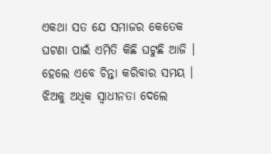ଏକଥା ସତ ଯେ ସମାଜର କେତେକ ଘଟଣା ପାଇଁ ଏମିତି କିଛି ଘଟୁଛି ଆଜି । ହେଲେ ଏବେ ଚିନ୍ତା କରିବାର ସମୟ । ଝିଅକୁ ଅଧିକ ସ୍ୱାଧୀନତା ଦେଲେ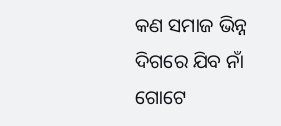କଣ ସମାଜ ଭିନ୍ନ ଦିଗରେ ଯିବ ନାଁ ଗୋଟେ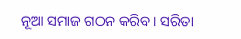ନୂଆ ସମାଜ ଗଠନ କରିବ । ସରିତା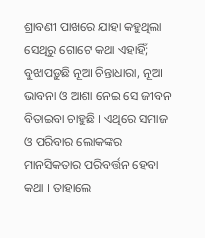ଶ୍ରାବଣୀ ପାଖରେ ଯାହା କହୁଥିଲା ସେଥିରୁ ଗୋଟେ କଥା ଏହାହିଁ; ବୁଝାପଡ଼ୁଛି ନୂଆ ଚିନ୍ତାଧାରା, ନୂଆ ଭାବନା ଓ ଆଶା ନେଇ ସେ ଜୀବନ ବିତାଇବା ଚାହୁଛି । ଏଥିରେ ସମାଜ ଓ ପରିବାର ଲୋକଙ୍କର ମାନସିକତାର ପରିବର୍ତ୍ତନ ହେବା କଥା । ତାହାଲେ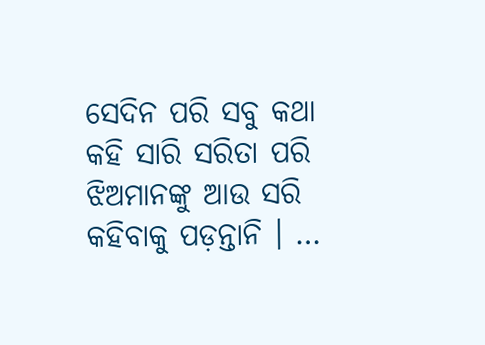ସେଦିନ ପରି ସବୁ କଥା କହି ସାରି ସରିତା ପରି ଝିଅମାନଙ୍କୁ ଆଉ ସରି କହିବାକୁ ପଡ଼ନ୍ତାନି । …